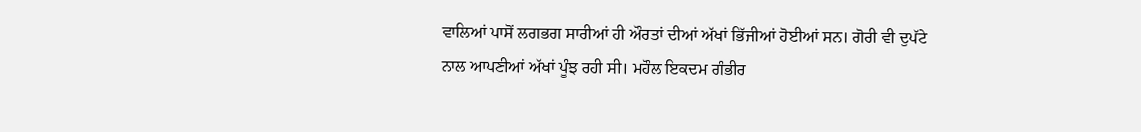ਵਾਲਿਆਂ ਪਾਸੋਂ ਲਗਭਗ ਸਾਰੀਆਂ ਹੀ ਔਰਤਾਂ ਦੀਆਂ ਅੱਖਾਂ ਭਿੱਜੀਆਂ ਹੋਈਆਂ ਸਨ। ਗੋਰੀ ਵੀ ਦੁਪੱਟੇ ਨਾਲ ਆਪਣੀਆਂ ਅੱਖਾਂ ਪੂੰਝ ਰਹੀ ਸੀ। ਮਹੌਲ ਇਕਦਮ ਗੰਭੀਰ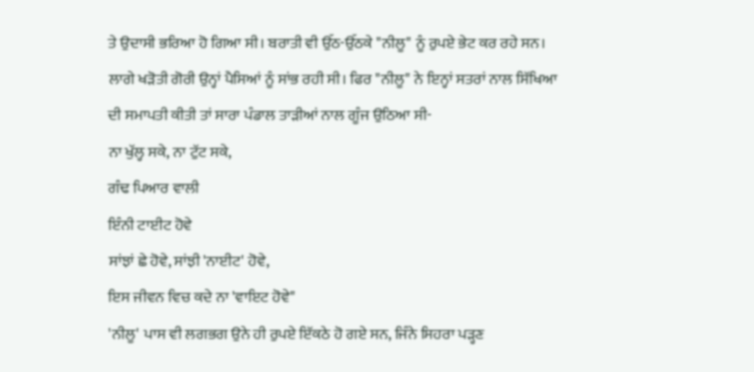ਤੇ ਉਦਾਸੀ ਭਰਿਆ ਹੋ ਗਿਆ ਸੀ। ਬਰਾਤੀ ਵੀ ਉੱਠ-ਉੱਠਕੇ "ਨੀਲੂ" ਨੂੰ ਰੁਪਏ ਭੇਟ ਕਰ ਰਹੇ ਸਨ। ਲਾਗੇ ਖੜੋਤੀ ਗੋਰੀ ਉਨ੍ਹਾਂ ਪੈਸਿਆਂ ਨੂੰ ਸਾਂਭ ਰਹੀ ਸੀ। ਫਿਰ "ਨੀਲੂ" ਨੇ ਇਨ੍ਹਾਂ ਸਤਰਾਂ ਨਾਲ ਸਿੱਖਿਆ ਦੀ ਸਮਾਪਤੀ ਕੀਤੀ ਤਾਂ ਸਾਰਾ ਪੰਡਾਲ ਤਾੜੀਆਂ ਨਾਲ ਗੂੰਜ ਉਠਿਆ ਸੀ-
ਨਾ ਖੁੱਲ੍ਹ ਸਕੇ, ਨਾ ਟੁੱਟ ਸਕੇ,
ਗੰਢ ਪਿਆਰ ਵਾਲੀ
ਇੰਨੀ ਟਾਈਟ ਹੋਵੇ
ਸਾਂਝਾਂ ਛੇ ਹੋਵੇ, ਸਾਂਝੀ 'ਨਾਈਟ' ਹੋਵੇ,
ਇਸ ਜੀਵਨ ਵਿਚ ਕਦੇ ਨਾ 'ਵਾਇਟ ਹੋਵੇ"
'ਨੀਲੂ' ਪਾਸ ਵੀ ਲਗਭਗ ਉਨੇ ਹੀ ਰੁਪਏ ਇੱਕਠੇ ਹੋ ਗਏ ਸਨ, ਜਿੰਨੇ ਸਿਹਰਾ ਪੜ੍ਹਣ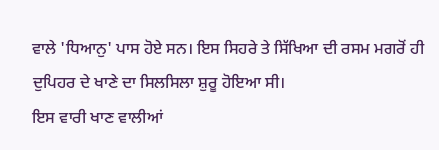ਵਾਲੇ 'ਧਿਆਨੁ' ਪਾਸ ਹੋਏ ਸਨ। ਇਸ ਸਿਹਰੇ ਤੇ ਸਿੱਖਿਆ ਦੀ ਰਸਮ ਮਗਰੋਂ ਹੀ ਦੁਪਿਹਰ ਦੇ ਖਾਣੇ ਦਾ ਸਿਲਸਿਲਾ ਸ਼ੁਰੂ ਹੋਇਆ ਸੀ।
ਇਸ ਵਾਰੀ ਖਾਣ ਵਾਲੀਆਂ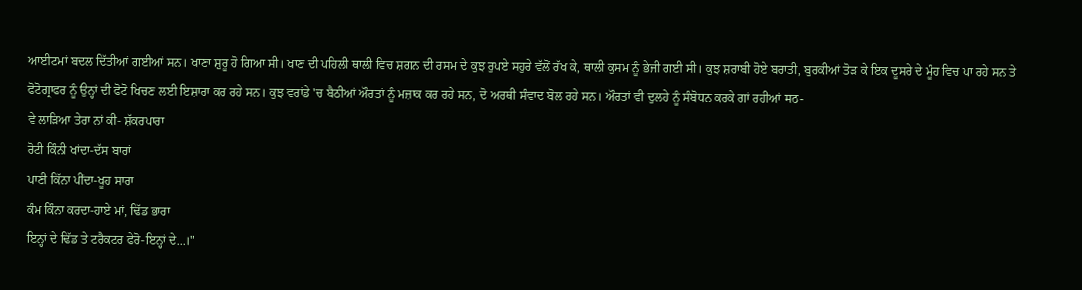ਆਈਟਮਾਂ ਬਦਲ ਦਿੱਤੀਆਂ ਗਈਆਂ ਸਨ। ਖਾਣਾ ਸ਼ੁਰੂ ਹੋ ਗਿਆ ਸੀ। ਖਾਣ ਦੀ ਪਹਿਲੀ ਥਾਲੀ ਵਿਚ ਸ਼ਗਨ ਦੀ ਰਸਮ ਦੇ ਕੁਝ ਰੁਪਏ ਸਹੁਰੇ ਵੱਲੋਂ ਰੱਖ ਕੇ, ਥਾਲੀ ਕੁਸਮ ਨੂੰ ਭੇਜੀ ਗਈ ਸੀ। ਕੁਝ ਸ਼ਰਾਬੀ ਹੋਏ ਬਰਾਤੀ, ਬੁਰਕੀਆਂ ਤੋੜ ਕੇ ਇਕ ਦੂਸਰੇ ਦੇ ਮੂੰਹ ਵਿਚ ਪਾ ਰਹੇ ਸਨ ਤੇ ਫੋਟੋਗ੍ਰਾਫਰ ਨੂੰ ਉਨ੍ਹਾਂ ਦੀ ਫੋਟੋ ਖਿਚਣ ਲਈ ਇਸ਼ਾਰਾ ਕਰ ਰਹੇ ਸਨ। ਕੁਝ ਵਰਾਂਡੇ 'ਚ ਬੈਠੀਆਂ ਔਰਤਾਂ ਨੂੰ ਮਜ਼ਾਕ ਕਰ ਰਹੇ ਸਨ, ਦੋ ਅਰਥੀ ਸੰਵਾਦ ਬੋਲ ਰਹੇ ਸਨ। ਔਰਤਾਂ ਵੀ ਦੁਲਹੇ ਨੂੰ ਸੰਬੋਧਨ ਕਰਕੇ ਗਾਂ ਰਹੀਆਂ मठ-
ਵੇ ਲਾੜਿਆ ਤੇਰਾ ਨਾਂ ਕੀ- ਸ਼ੱਕਰਪਾਰਾ
ਰੋਟੀ ਕਿੰਨੀ ਖਾਂਦਾ-ਦੱਸ ਬਾਰਾਂ
ਪਾਣੀ ਕਿੱਨਾ ਪੀਂਦਾ-ਖੂਹ ਸਾਰਾ
ਕੰਮ ਕਿੰਨਾ ਕਰਦਾ-ਹਾਏ ਮਾਂ, ਢਿੱਡ ਭਾਰਾ
ਇਨ੍ਹਾਂ ਦੇ ਢਿੱਡ ਤੇ ਟਰੈਕਟਰ ਫੇਰੋ-ਇਨ੍ਹਾਂ ਦੇ...।"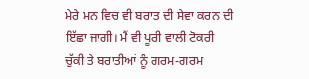ਮੇਰੇ ਮਨ ਵਿਚ ਵੀ ਬਰਾਤ ਦੀ ਸੇਵਾ ਕਰਨ ਦੀ ਇੱਛਾ ਜਾਗੀ। ਮੈਂ ਵੀ ਪੂਰੀ ਵਾਲੀ ਟੋਕਰੀ ਚੁੱਕੀ ਤੇ ਬਰਾਤੀਆਂ ਨੂੰ ਗਰਮ-ਗਰਮ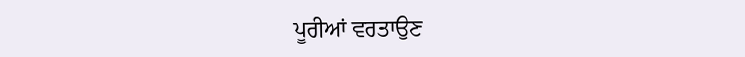ਪੂਰੀਆਂ ਵਰਤਾਉਣ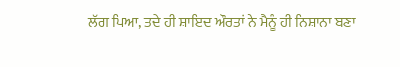ਲੱਗ ਪਿਆ, ਤਦੇ ਹੀ ਸ਼ਾਇਦ ਔਰਤਾਂ ਨੇ ਮੈਨੂੰ ਹੀ ਨਿਸ਼ਾਨਾ ਬਣਾ